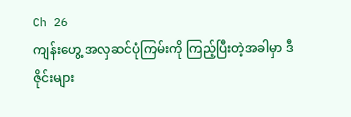Ch 26
ကျန်းဟွေ့ အလှဆင်ပုံကြမ်းကို ကြည့်ပြီးတဲ့အခါမှာ ဒီဇိုင်းများ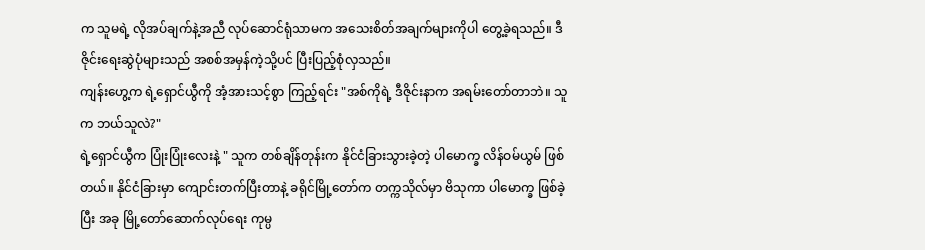က သူမရဲ့ လိုအပ်ချက်နဲ့အညီ လုပ်ဆောင်ရုံသာမက အသေးစိတ်အချက်များကိုပါ တွေ့ခဲ့ရသည်။ ဒီဇိုင်းရေးဆွဲပုံများသည် အစစ်အမှန်ကဲ့သို့ပင် ပြီးပြည့်စုံလှသည်။
ကျန်းဟွေ့က ရဲ့ရှောင်ယွီကို အံ့အားသင့်စွာ ကြည့်ရင်း "အစ်ကိုရဲ့ ဒီဇိုင်းနာက အရမ်းတော်တာဘဲ။ သူက ဘယ်သူလဲ?"
ရဲ့ရှောင်ယွီက ပြုံးပြုံးလေးနဲ့ " သူက တစ်ချိန်တုန်းက နိုင်ငံခြားသွားခဲ့တဲ့ ပါမောက္ခ လိန်ဝမ်ယွမ် ဖြစ်တယ်။ နိုင်ငံခြားမှာ ကျောင်းတက်ပြီးတာနဲ့ ခရိုင်မြို့တော်က တက္ကသိုလ်မှာ ဗိသုကာ ပါမောက္ခ ဖြစ်ခဲ့ပြီး အခု မြို့တော်ဆောက်လုပ်ရေး ကုမ္ပ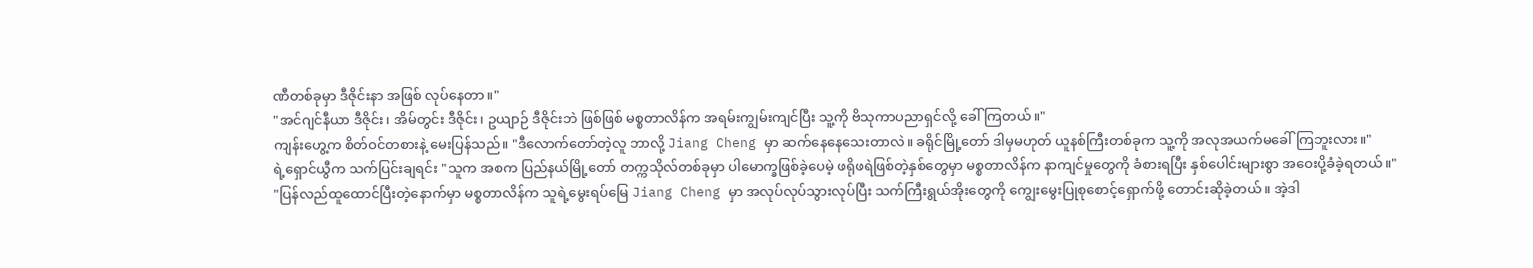ဏီတစ်ခုမှာ ဒီဇိုင်းနာ အဖြစ် လုပ်နေတာ။"
"အင်ဂျင်နီယာ ဒီဇိုင်း၊ အိမ်တွင်း ဒီဇိုင်း၊ ဥယျာဉ် ဒီဇိုင်းဘဲ ဖြစ်ဖြစ် မစ္စတာလိန်က အရမ်းကျွမ်းကျင်ပြီး သူ့ကို ဗိသုကာပညာရှင်လို့ ခေါ်ကြတယ်။"
ကျန်းဟွေ့က စိတ်ဝင်တစားနဲ့ မေးပြန်သည်။ "ဒီလောက်တော်တဲ့လူ ဘာလို့ Jiang Cheng မှာ ဆက်နေနေသေးတာလဲ။ ခရိုင်မြို့တော် ဒါမှမဟုတ် ယူနစ်ကြီးတစ်ခုက သူ့ကို အလုအယက်မခေါ်ကြဘူးလား။"
ရဲ့ရှောင်ယွီက သက်ပြင်းချရင်း "သူက အစက ပြည်နယ်မြို့တော် တက္ကသိုလ်တစ်ခုမှာ ပါမောက္ခဖြစ်ခဲ့ပေမဲ့ ဖရိုဖရဲဖြစ်တဲ့နှစ်တွေမှာ မစ္စတာလိန်က နာကျင်မှုတွေကို ခံစားရပြီး နှစ်ပေါင်းများစွာ အဝေးပို့ခံခဲ့ရတယ်။"
"ပြန်လည်ထူထောင်ပြီးတဲ့နောက်မှာ မစ္စတာလိန်က သူရဲ့မွေးရပ်မြေ Jiang Cheng မှာ အလုပ်လုပ်သွားလုပ်ပြီး သက်ကြီးရွယ်အိုးတွေကို ကျွေးမွေးပြုစုစောင့်ရှောက်ဖို့ တောင်းဆိုခဲ့တယ်။ အဲ့ဒါ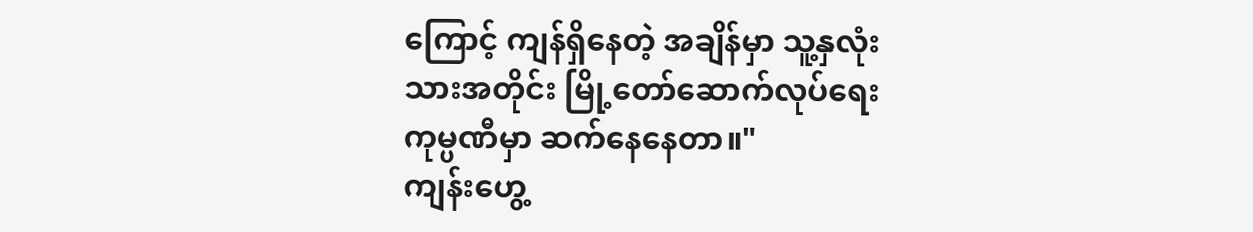ကြောင့် ကျန်ရှိနေတဲ့ အချိန်မှာ သူ့နှလုံးသားအတိုင်း မြို့တော်ဆောက်လုပ်ရေးကုမ္ပဏီမှာ ဆက်နေနေတာ။"
ကျန်းဟွေ့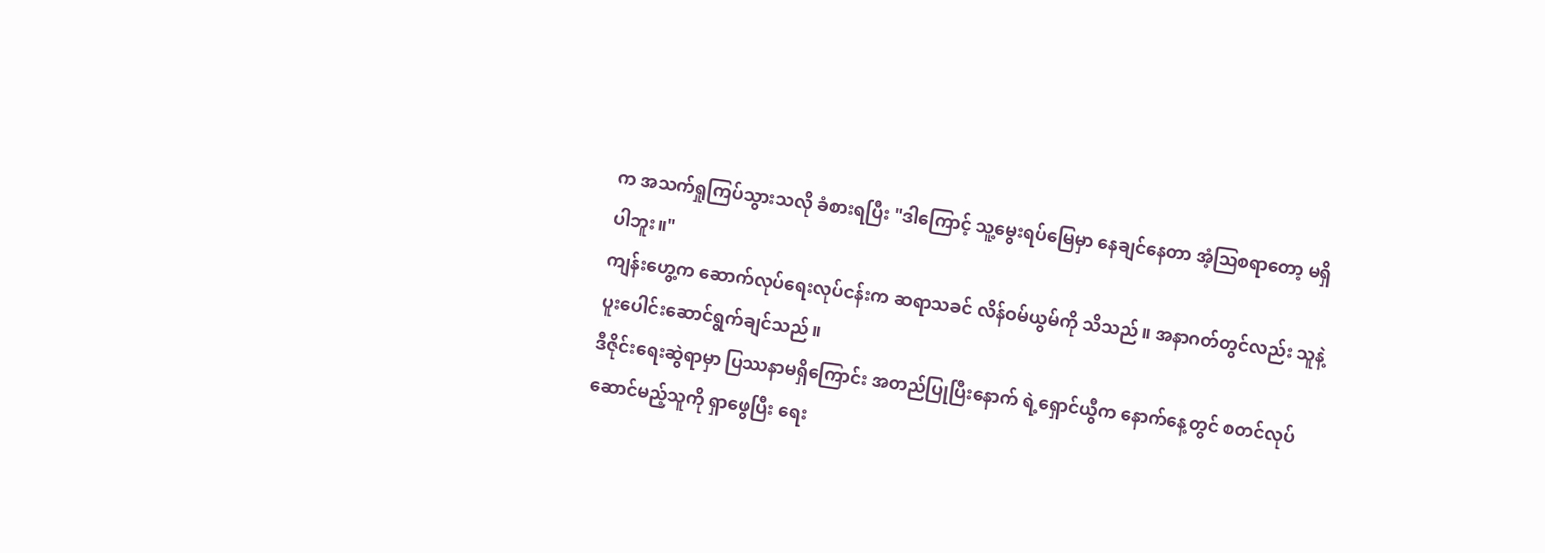က အသက်ရှုကြပ်သွားသလို ခံစားရပြီး "ဒါကြောင့် သူ့မွေးရပ်မြေမှာ နေချင်နေတာ အံ့ဩစရာတော့ မရှိပါဘူး။"
ကျန်းဟွေ့က ဆောက်လုပ်ရေးလုပ်ငန်းက ဆရာသခင် လိန်ဝမ်ယွမ်ကို သိသည်။ အနာဂတ်တွင်လည်း သူနဲ့ ပူးပေါင်းဆောင်ရွက်ချင်သည်။
ဒီဇိုင်းရေးဆွဲရာမှာ ပြဿနာမရှိကြောင်း အတည်ပြုပြီးနောက် ရဲ့ရှောင်ယွီက နောက်နေ့တွင် စတင်လုပ်ဆောင်မည့်သူကို ရှာဖွေပြီး ရေး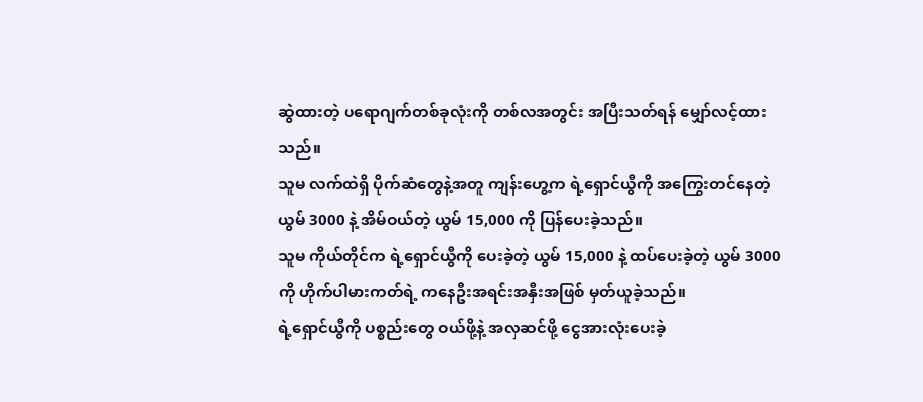ဆွဲထားတဲ့ ပရောဂျက်တစ်ခုလုံးကို တစ်လအတွင်း အပြီးသတ်ရန် မျှော်လင့်ထားသည်။
သူမ လက်ထဲရှိ ပိုက်ဆံတွေနဲ့အတူ ကျန်းဟွေ့က ရဲ့ရှောင်ယွီကို အကြွေးတင်နေတဲ့ ယွမ် 3000 နဲ့ အိမ်ဝယ်တဲ့ ယွမ် 15,000 ကို ပြန်ပေးခဲ့သည်။
သူမ ကိုယ်တိုင်က ရဲ့ရှောင်ယွီကို ပေးခဲ့တဲ့ ယွမ် 15,000 နဲ့ ထပ်ပေးခဲ့တဲ့ ယွမ် 3000 ကို ဟိုက်ပါမားကတ်ရဲ့ ကနေဦးအရင်းအနှီးအဖြစ် မှတ်ယူခဲ့သည်။
ရဲ့ရှောင်ယွီကို ပစ္စည်းတွေ ဝယ်ဖို့နဲ့ အလှဆင်ဖို့ ငွေအားလုံးပေးခဲ့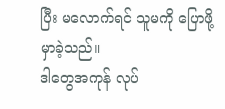ပြီး မလောက်ရင် သူမကို ပြောဖို့ မှာခဲ့သည်။
ဒါတွေအကုန် လုပ်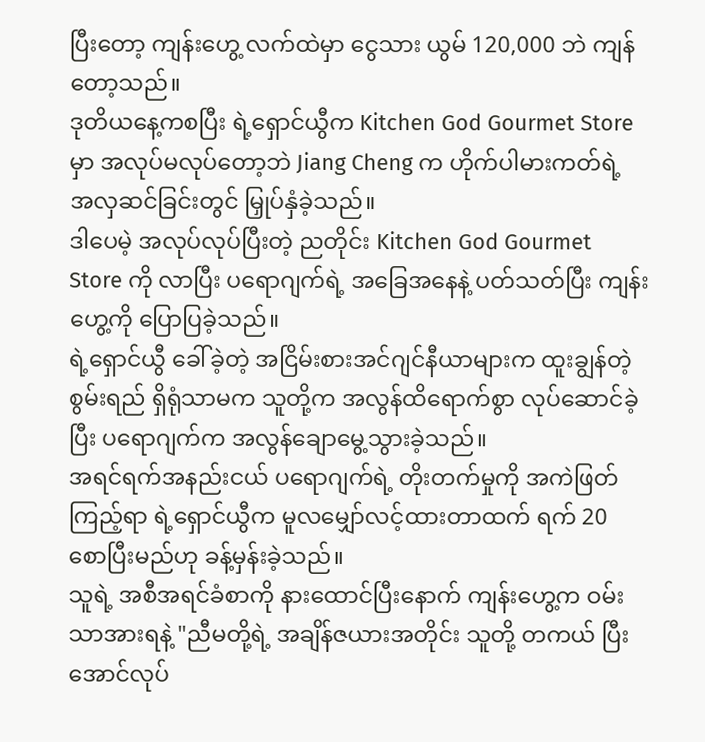ပြီးတော့ ကျန်းဟွေ့ လက်ထဲမှာ ငွေသား ယွမ် 120,000 ဘဲ ကျန်တော့သည်။
ဒုတိယနေ့ကစပြီး ရဲ့ရှောင်ယွီက Kitchen God Gourmet Store မှာ အလုပ်မလုပ်တော့ဘဲ Jiang Cheng က ဟိုက်ပါမားကတ်ရဲ့ အလှဆင်ခြင်းတွင် မြှုပ်နှံခဲ့သည်။
ဒါပေမဲ့ အလုပ်လုပ်ပြီးတဲ့ ညတိုင်း Kitchen God Gourmet Store ကို လာပြီး ပရောဂျက်ရဲ့ အခြေအနေနဲ့ ပတ်သတ်ပြီး ကျန်းဟွေ့ကို ပြောပြခဲ့သည်။
ရဲ့ရှောင်ယွီ ခေါ်ခဲ့တဲ့ အငြိမ်းစားအင်ဂျင်နီယာများက ထူးချွန်တဲ့စွမ်းရည် ရှိရုံသာမက သူတို့က အလွန်ထိရောက်စွာ လုပ်ဆောင်ခဲ့ပြီး ပရောဂျက်က အလွန်ချောမွေ့သွားခဲ့သည်။
အရင်ရက်အနည်းငယ် ပရောဂျက်ရဲ့ တိုးတက်မှုကို အကဲဖြတ်ကြည့်ရာ ရဲ့ရှောင်ယွီက မူလမျှော်လင့်ထားတာထက် ရက် 20 စောပြီးမည်ဟု ခန့်မှန်းခဲ့သည်။
သူရဲ့ အစီအရင်ခံစာကို နားထောင်ပြီးနောက် ကျန်းဟွေ့က ဝမ်းသာအားရနဲ့ "ညီမတို့ရဲ့ အချိန်ဇယားအတိုင်း သူတို့ တကယ် ပြီးအောင်လုပ်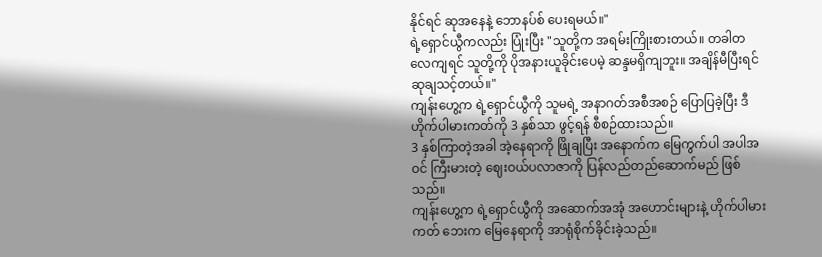နိုင်ရင် ဆုအနေနဲ့ ဘောနပ်စ် ပေးရမယ်။"
ရဲ့ရှောင်ယွီကလည်း ပြုံးပြီး "သူတို့က အရမ်းကြိုးစားတယ်။ တခါတလေကျရင် သူတို့ကို ပိုအနားယူခိုင်းပေမဲ့ ဆန္ဒမရှိကျဘူး။ အချိန်မီပြီးရင် ဆုချသင့်တယ်။"
ကျန်းဟွေ့က ရဲ့ရှောင်ယွီကို သူမရဲ့ အနာဂတ်အစီအစဉ် ပြောပြခဲ့ပြီး ဒီဟိုက်ပါမားကတ်ကို 3 နှစ်သာ ဖွင့်ရန် စီစဉ်ထားသည်။
3 နှစ်ကြာတဲ့အခါ အဲ့နေရာကို ဖြိုချပြီး အနောက်က မြေကွက်ပါ အပါအဝင် ကြီးမားတဲ့ ဈေးဝယ်ပလာဇာကို ပြန်လည်တည်ဆောက်မည် ဖြစ်သည်။
ကျန်းဟွေ့က ရဲ့ရှောင်ယွီကို အဆောက်အအုံ အဟောင်းများနဲ့ ဟိုက်ပါမားကတ် ဘေးက မြေနေရာကို အာရုံစိုက်ခိုင်းခဲ့သည်။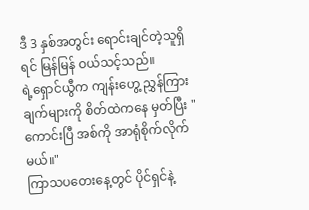ဒီ 3 နှစ်အတွင်း ရောင်းချင်တဲ့သူရှိရင် မြန်မြန် ဝယ်သင့်သည်။
ရဲ့ရှောင်ယွီက ကျန်းဟွေ့ ညွှန်ကြားချက်များကို စိတ်ထဲကနေ မှတ်ပြီး "ကောင်းပြီ အစ်ကို အာရုံစိုက်လိုက်မယ်။"
ကြာသပတေးနေ့တွင် ပိုင်ရှင်နဲ့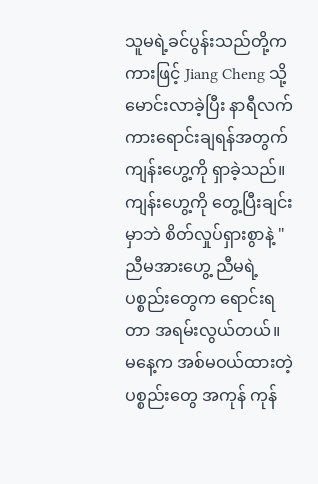သူမရဲ့ခင်ပွန်းသည်တို့က ကားဖြင့် Jiang Cheng သို့ မောင်းလာခဲ့ပြီး နာရီလက်ကားရောင်းချရန်အတွက် ကျန်းဟွေ့ကို ရှာခဲ့သည်။
ကျန်းဟွေ့ကို တွေ့ပြီးချင်းမှာဘဲ စိတ်လှုပ်ရှားစွာနဲ့ "ညီမအားဟွေ့ ညီမရဲ့ ပစ္စည်းတွေက ရောင်းရတာ အရမ်းလွယ်တယ်။ မနေ့က အစ်မဝယ်ထားတဲ့ ပစ္စည်းတွေ အကုန် ကုန်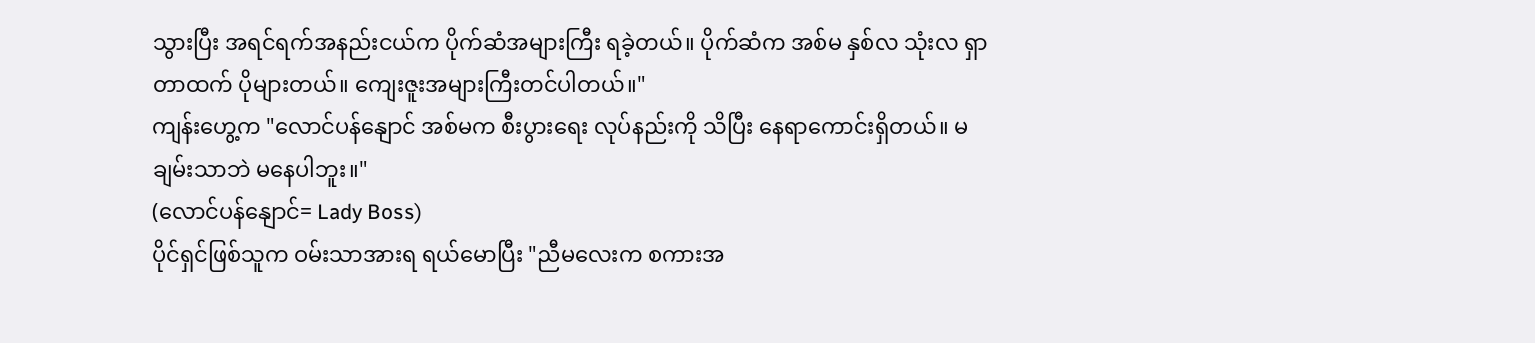သွားပြီး အရင်ရက်အနည်းငယ်က ပိုက်ဆံအများကြီး ရခဲ့တယ်။ ပိုက်ဆံက အစ်မ နှစ်လ သုံးလ ရှာတာထက် ပိုများတယ်။ ကျေးဇူးအများကြီးတင်ပါတယ်။"
ကျန်းဟွေ့က "လောင်ပန်နျောင် အစ်မက စီးပွားရေး လုပ်နည်းကို သိပြီး နေရာကောင်းရှိတယ်။ မချမ်းသာဘဲ မနေပါဘူး။"
(လောင်ပန်နျောင်= Lady Boss)
ပိုင်ရှင်ဖြစ်သူက ဝမ်းသာအားရ ရယ်မောပြီး "ညီမလေးက စကားအ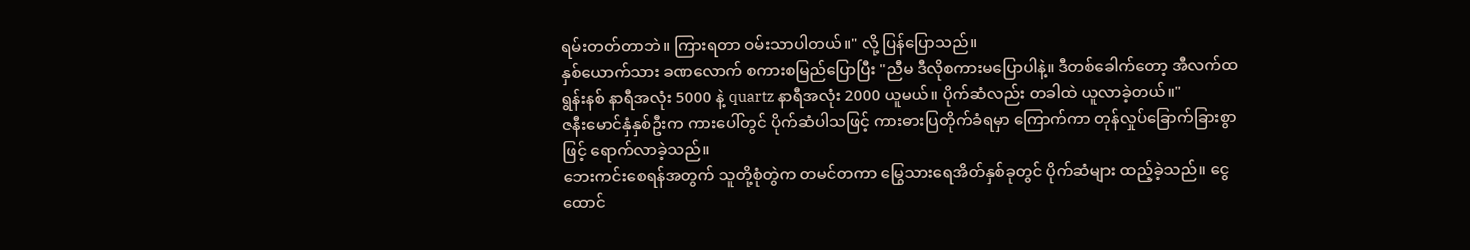ရမ်းတတ်တာဘဲ။ ကြားရတာ ဝမ်းသာပါတယ်။" လို့ ပြန်ပြောသည်။
နှစ်ယောက်သား ခဏလောက် စကားစမြည်ပြောပြီး "ညီမ ဒီလိုစကားမပြောပါနဲ့။ ဒီတစ်ခေါက်တော့ အီလက်ထရွန်းနစ် နာရီအလုံး 5000 နဲ့ quartz နာရီအလုံး 2000 ယူမယ်။ ပိုက်ဆံလည်း တခါထဲ ယူလာခဲ့တယ်။"
ဇနီးမောင်နှံနှစ်ဦးက ကားပေါ်တွင် ပိုက်ဆံပါသဖြင့် ကားဓားပြတိုက်ခံရမှာ ကြောက်ကာ တုန်လှုပ်ခြောက်ခြားစွာဖြင့် ရောက်လာခဲ့သည်။
ဘေးကင်းစေရန်အတွက် သူတို့စုံတွဲက တမင်တကာ မြွေသားရေအိတ်နှစ်ခုတွင် ပိုက်ဆံများ ထည့်ခဲ့သည်။ ငွေထောင်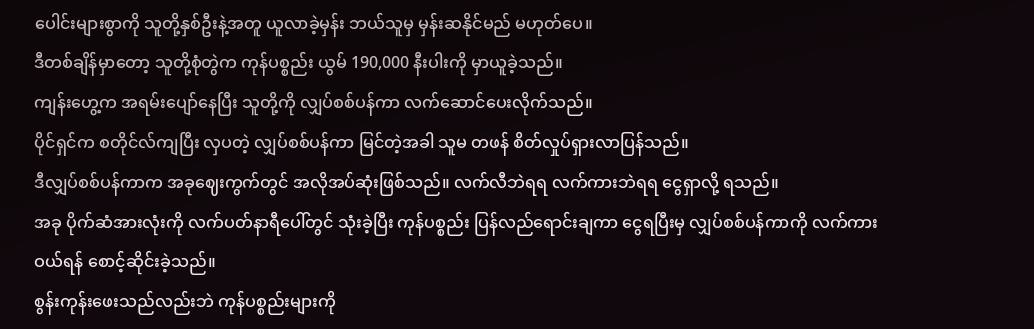ပေါင်းများစွာကို သူတို့နှစ်ဦးနဲ့အတူ ယူလာခဲ့မှန်း ဘယ်သူမှ မှန်းဆနိုင်မည် မဟုတ်ပေ။
ဒီတစ်ချိန်မှာတော့ သူတို့စုံတွဲက ကုန်ပစ္စည်း ယွမ် 190,000 နီးပါးကို မှာယူခဲ့သည်။
ကျန်းဟွေ့က အရမ်းပျော်နေပြီး သူတို့ကို လျှပ်စစ်ပန်ကာ လက်ဆောင်ပေးလိုက်သည်။
ပိုင်ရှင်က စတိုင်လ်ကျပြီး လှပတဲ့ လျှပ်စစ်ပန်ကာ မြင်တဲ့အခါ သူမ တဖန် စိတ်လှုပ်ရှားလာပြန်သည်။
ဒီလျှပ်စစ်ပန်ကာက အခုဈေးကွက်တွင် အလိုအပ်ဆုံးဖြစ်သည်။ လက်လီဘဲရရ လက်ကားဘဲရရ ငွေရှာလို့ ရသည်။
အခု ပိုက်ဆံအားလုံးကို လက်ပတ်နာရီပေါ်တွင် သုံးခဲ့ပြီး ကုန်ပစ္စည်း ပြန်လည်ရောင်းချကာ ငွေရပြီးမှ လျှပ်စစ်ပန်ကာကို လက်ကားဝယ်ရန် စောင့်ဆိုင်းခဲ့သည်။
စွန်းကုန်းဖေးသည်လည်းဘဲ ကုန်ပစ္စည်းများကို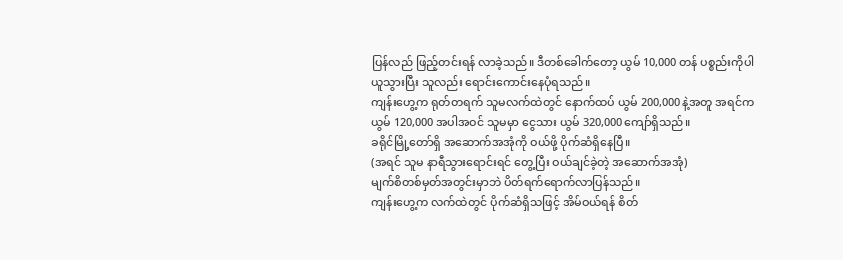ပြန်လည် ဖြည့်တင်းရန် လာခဲ့သည်။ ဒီတစ်ခေါက်တော့ ယွမ် 10,000 တန် ပစ္စည်းကိုပါ ယူသွားပြီး သူလည်း ရောင်းကောင်းနေပုံရသည်။
ကျန်းဟွေ့က ရုတ်တရက် သူမလက်ထဲတွင် နောက်ထပ် ယွမ် 200,000 နဲ့အတူ အရင်က ယွမ် 120,000 အပါအဝင် သူမမှာ ငွေသား ယွမ် 320,000 ကျော်ရှိသည်။
ခရိုင်မြို့တော်ရှိ အဆောက်အအုံကို ဝယ်ဖို့ ပိုက်ဆံရှိနေပြီ။
(အရင် သူမ နာရီသွားရောင်းရင် တွေ့ပြီး ဝယ်ချင်ခဲ့တဲ့ အဆောက်အအုံ)
မျက်စိတစ်မှတ်အတွင်းမှာဘဲ ပိတ်ရက်ရောက်လာပြန်သည်။
ကျန်းဟွေ့က လက်ထဲတွင် ပိုက်ဆံရှိသဖြင့် အိမ်ဝယ်ရန် စိတ်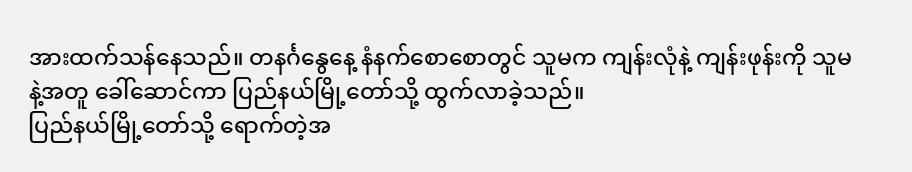အားထက်သန်နေသည်။ တနင်္ဂနွေနေ့ နံနက်စောစောတွင် သူမက ကျန်းလုံနဲ့ ကျန်းဖုန်းကို သူမနဲ့အတူ ခေါ်ဆောင်ကာ ပြည်နယ်မြို့တော်သို့ ထွက်လာခဲ့သည်။
ပြည်နယ်မြို့တော်သို့ ရောက်တဲ့အ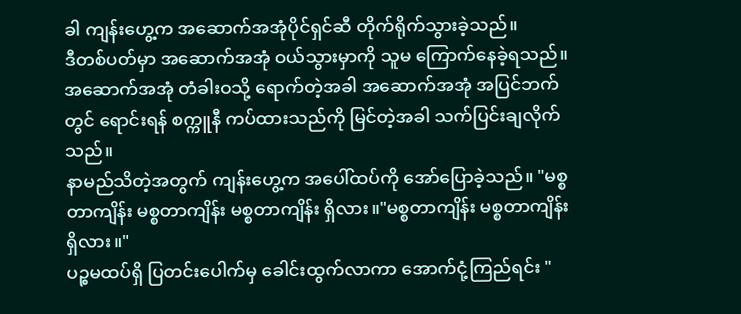ခါ ကျန်းဟွေ့က အဆောက်အအုံပိုင်ရှင်ဆီ တိုက်ရိုက်သွားခဲ့သည်။
ဒီတစ်ပတ်မှာ အဆောက်အအုံ ဝယ်သွားမှာကို သူမ ကြောက်နေခဲ့ရသည်။
အဆောက်အအုံ တံခါးဝသို့ ရောက်တဲ့အခါ အဆောက်အအုံ အပြင်ဘက်တွင် ရောင်းရန် စက္ကူနီ ကပ်ထားသည်ကို မြင်တဲ့အခါ သက်ပြင်းချလိုက်သည်။
နာမည်သိတဲ့အတွက် ကျန်းဟွေ့က အပေါ်ထပ်ကို အော်ပြောခဲ့သည်။ "မစ္စတာကျိန်း မစ္စတာကျိန်း မစ္စတာကျိန်း ရှိလား။"မစ္စတာကျိန်း မစ္စတာကျိန်း ရှိလား။"
ပဉ္စမထပ်ရှိ ပြတင်းပေါက်မှ ခေါင်းထွက်လာကာ အောက်ငုံ့ကြည်ရင်း "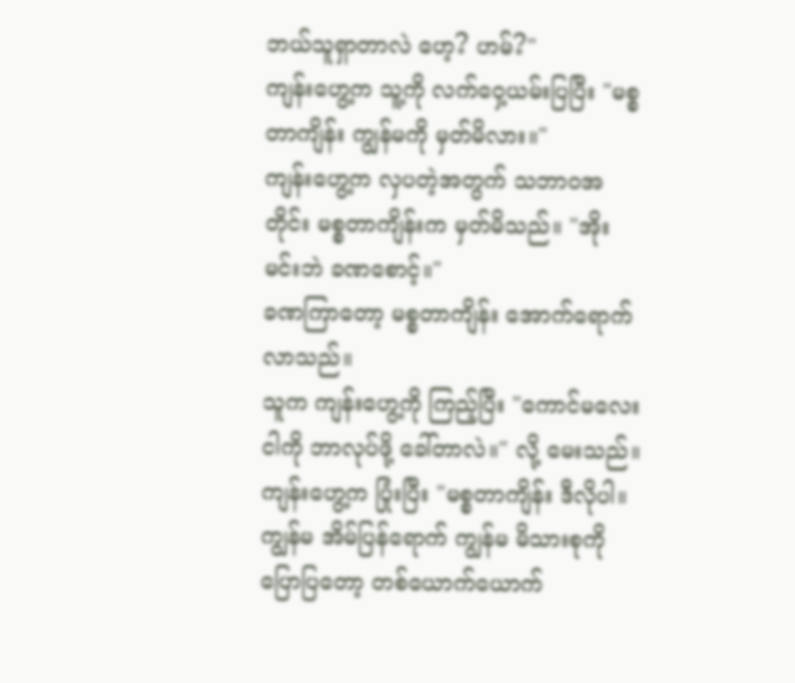ဘယ်သူရှာတာလဲ ဟေ့? ဟမ်?"
ကျန်းဟွေ့က သူ့ကို လက်ဝှေ့ယမ်းပြပြီး "မစ္စတာကျိန်း ကျွန်မကို မှတ်မိလား။"
ကျန်းဟွေ့က လှပတဲ့အတွက် သဘာဝအတိုင်း မစ္စတာကျိန်းက မှတ်မိသည်။ "အိုး မင်းဘဲ ခဏစောင့်။"
ခဏကြာတော့ မစ္စတာကျိန်း အောက်ရောက်လာသည်။
သူက ကျန်းဟွေ့ကို ကြည့်ပြီး "ကောင်မလေး ငါကို ဘာလုပ်ဖို့ ခေါ်တာလဲ။" လို့ မေးသည်။
ကျန်းဟွေ့က ပြုံးပြီး "မစ္စတာကျိန်း ဒီလိုပါ။ ကျွန်မ အိမ်ပြန်ရောက် ကျွန်မ မိသားစုကို ပြောပြတော့ တစ်ယောက်ယောက်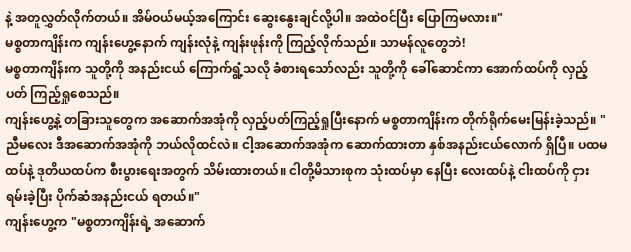နဲ့ အတူလွှတ်လိုက်တယ်။ အိမ်ဝယ်မယ့်အကြောင်း ဆွေးနွေးချင်လို့ပါ။ အထဲဝင်ပြီး ပြောကြမလား။"
မစ္စတာကျိန်းက ကျန်းဟွေ့နောက် ကျန်းလုံနဲ့ ကျန်းဖုန်းကို ကြည့်လိုက်သည်။ သာမန်လူတွေဘဲ!
မစ္စတာကျိန်းက သူတို့ကို အနည်းငယ် ကြောက်ရွံ့သလို ခံစားရသော်လည်း သူတို့ကို ခေါ်ဆောင်ကာ အောက်ထပ်ကို လှည့်ပတ် ကြည့်ရှုစေသည်။
ကျန်းဟွေ့နဲ့ တခြားသူတွေက အဆောက်အအုံကို လှည့်ပတ်ကြည့်ရှုပြီးနောက် မစ္စတာကျိန်းက တိုက်ရိုက်မေးမြန်းခဲ့သည်။ "ညီမလေး ဒီအဆောက်အအုံကို ဘယ်လိုထင်လဲ။ ငါ့အဆောက်အအုံက ဆောက်ထားတာ နှစ်အနည်းငယ်လောက် ရှိပြီ။ ပထမထပ်နဲ့ ဒုတိယထပ်က စီးပွားရေးအတွက် သိမ်းထားတယ်။ ငါတို့မိသားစုက သုံးထပ်မှာ နေပြီး လေးထပ်နဲ့ ငါးထပ်ကို ငှားရမ်းခဲ့ပြီး ပိုက်ဆံအနည်းငယ် ရတယ်။"
ကျန်းဟွေ့က "မစ္စတာကျိန်းရဲ့ အဆောက်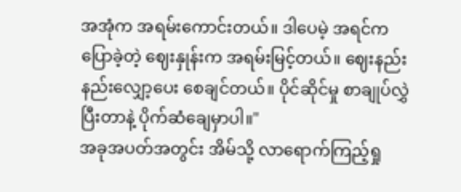အအုံက အရမ်းကောင်းတယ်။ ဒါပေမဲ့ အရင်က ပြောခဲ့တဲ့ ဈေးနှုန်းက အရမ်းမြင့်တယ်။ ဈေးနည်းနည်းလျှော့ပေး စေချင်တယ်။ ပိုင်ဆိုင်မှု စာချုပ်လွှဲပြီးတာနဲ့ ပိုက်ဆံချေမှာပါ။"
အခုအပတ်အတွင်း အိမ်သို့ လာရောက်ကြည့်ရှု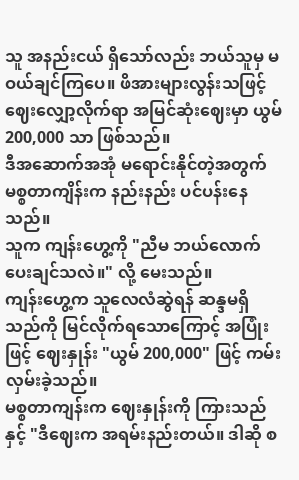သူ အနည်းငယ် ရှိသော်လည်း ဘယ်သူမှ မဝယ်ချင်ကြပေ။ ဖိအားများလွန်းသဖြင့် ဈေးလျှော့လိုက်ရာ အမြင်ဆုံးဈေးမှာ ယွမ် 200,000 သာ ဖြစ်သည်။
ဒီအဆောက်အအုံ မရောင်းနိုင်တဲ့အတွက် မစ္စတာကျိန်းက နည်းနည်း ပင်ပန်းနေသည်။
သူက ကျန်းဟွေ့ကို "ညီမ ဘယ်လောက်ပေးချင်သလဲ။" လို့ မေးသည်။
ကျန်းဟွေ့က သူလေလံဆွဲရန် ဆန္ဒမရှိသည်ကို မြင်လိုက်ရသောကြောင့် အပြုံးဖြင့် ဈေးနှုန်း "ယွမ် 200,000" ဖြင့် ကမ်းလှမ်းခဲ့သည်။
မစ္စတာကျန်းက ဈေးနှုန်းကို ကြားသည်နှင့် "ဒီဈေးက အရမ်းနည်းတယ်။ ဒါဆို စ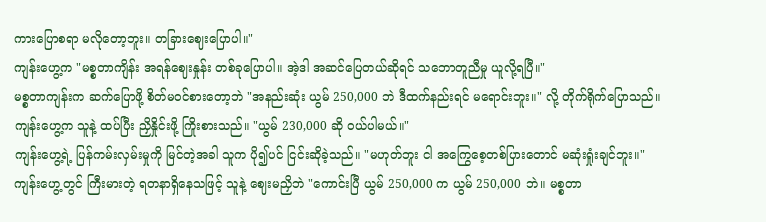ကားပြောစရာ မလိုတော့ဘူး။ တခြားဈေးပြောပါ။"
ကျန်းဟွေ့က "မစ္စတာကျိန်း အရန်ဈေးနှုန်း တစ်ခုပြောပါ။ အဲ့ဒါ အဆင်ပြေတယ်ဆိုရင် သဘောတူညီမှု ယူလို့ရပြီ။"
မစ္စတာကျန်းက ဆက်ပြောဖို့ စိတ်မဝင်စားတော့ဘဲ "အနည်းဆုံး ယွမ် 250,000 ဘဲ ဒီထက်နည်းရင် မရောင်းဘူး။" လို့ တိုက်ရိုက်ပြောသည်။
ကျန်းဟွေ့က သူနဲ့ ထပ်ပြီး ညှိနှိုင်းဖို့ ကြိုးစားသည်။ "ယွမ် 230,000 ဆို ဝယ်ပါမယ်။"
ကျန်းဟွေ့ရဲ့ ပြန်ကမ်းလှမ်းမှုကို မြင်တဲ့အခါ သူက ပို၍ပင် ငြင်းဆိုခဲ့သည်။ "မဟုတ်ဘူး ငါ အကြွေစေ့တစ်ပြားတောင် မဆုံးရှုံးချင်ဘူး။"
ကျန်းဟွေ့တွင် ကြီးမားတဲ့ ရတနာရှိနေသဖြင့် သူနဲ့ ဈေးမညှိဘဲ "ကောင်းပြီ ယွမ် 250,000 က ယွမ် 250,000 ဘဲ။ မစ္စတာ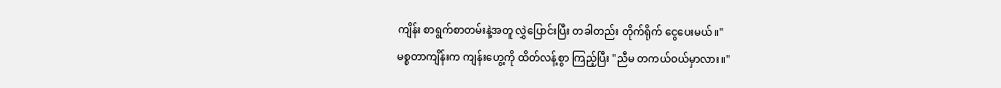ကျိန်း စာရွက်စာတမ်းနဲ့အတူ လွှဲပြောင်းပြီး တခါတည်း တိုက်ရိုက် ငွေပေးမယ်။"
မစ္စတာကျိန်းက ကျန်းဟွေ့ကို ထိတ်လန့်စွာ ကြည့်ပြီး "ညီမ တကယ်ဝယ်မှာလား။"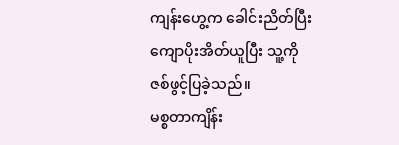ကျန်းဟွေ့က ခေါင်းညိတ်ပြီး ကျောပိုးအိတ်ယူပြီး သူ့ကို ဇစ်ဖွင့်ပြခဲ့သည်။
မစ္စတာကျိန်း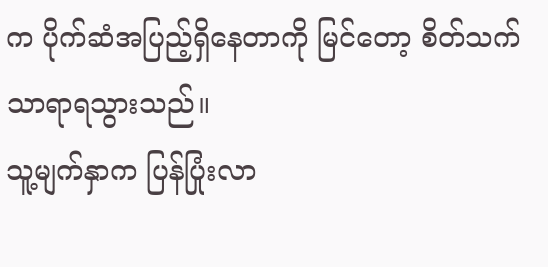က ပိုက်ဆံအပြည့်ရှိနေတာကို မြင်တော့ စိတ်သက်သာရာရသွားသည်။
သူ့မျက်နှာက ပြန်ပြုံးလာ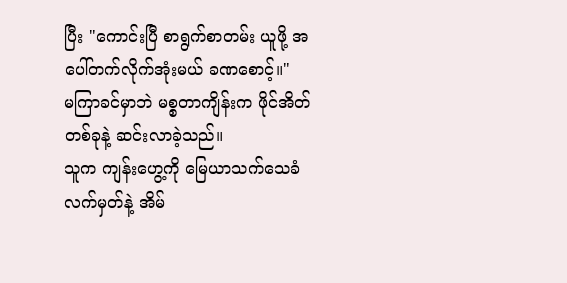ပြီး "ကောင်းပြီ စာရွက်စာတမ်း ယူဖို့ အပေါ်တက်လိုက်အုံးမယ် ခဏစောင့်။"
မကြာခင်မှာဘဲ မစ္စတာကျိန်းက ဖိုင်အိတ်တစ်ခုနဲ့ ဆင်းလာခဲ့သည်။
သူက ကျန်းဟွေ့ကို မြေယာသက်သေခံ လက်မှတ်နဲ့ အိမ်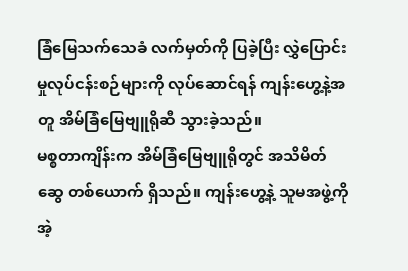ခြံမြေသက်သေခံ လက်မှတ်ကို ပြခဲ့ပြီး လွှဲပြောင်းမှုလုပ်ငန်းစဉ်များကို လုပ်ဆောင်ရန် ကျန်းဟွေ့နဲ့အတူ အိမ်ခြံမြေဗျူရိုဆီ သွားခဲ့သည်။
မစ္စတာကျိန်းက အိမ်ခြံမြေဗျူရိုတွင် အသိမိတ်ဆွေ တစ်ယောက် ရှိသည်။ ကျန်းဟွေ့နဲ့ သူမအဖွဲ့ကို အဲ့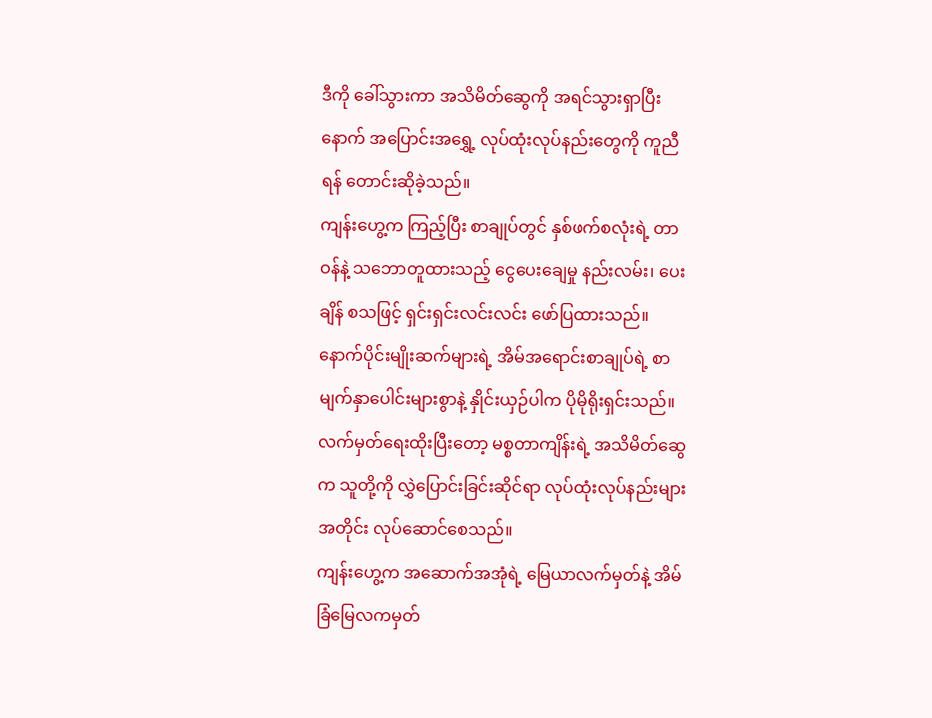ဒီကို ခေါ်သွားကာ အသိမိတ်ဆွေကို အရင်သွားရှာပြီးနောက် အပြောင်းအရွှေ့ လုပ်ထုံးလုပ်နည်းတွေကို ကူညီရန် တောင်းဆိုခဲ့သည်။
ကျန်းဟွေ့က ကြည့်ပြီး စာချုပ်တွင် နှစ်ဖက်စလုံးရဲ့ တာဝန်နဲ့ သဘောတူထားသည့် ငွေပေးချေမှု နည်းလမ်း၊ ပေးချိန် စသဖြင့် ရှင်းရှင်းလင်းလင်း ဖော်ပြထားသည်။ နောက်ပိုင်းမျိုးဆက်များရဲ့ အိမ်အရောင်းစာချုပ်ရဲ့ စာမျက်နှာပေါင်းများစွာနဲ့ နှိုင်းယှဉ်ပါက ပိုမိုရိုးရှင်းသည်။
လက်မှတ်ရေးထိုးပြီးတော့ မစ္စတာကျိန်းရဲ့ အသိမိတ်ဆွေက သူတို့ကို လွှဲပြောင်းခြင်းဆိုင်ရာ လုပ်ထုံးလုပ်နည်းများ အတိုင်း လုပ်ဆောင်စေသည်။
ကျန်းဟွေ့က အဆောက်အအုံရဲ့ မြေယာလက်မှတ်နဲ့ အိမ်ခြံမြေလကမှတ်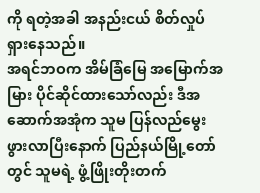ကို ရတဲ့အခါ အနည်းငယ် စိတ်လှုပ်ရှားနေသည်။
အရင်ဘဝက အိမ်ခြံမြေ အမြောက်အမြား ပိုင်ဆိုင်ထားသော်လည်း ဒီအဆောက်အအုံက သူမ ပြန်လည်မွေးဖွားလာပြီးနောက် ပြည်နယ်မြို့တော်တွင် သူမရဲ့ ဖွံ့ဖြိုးတိုးတက်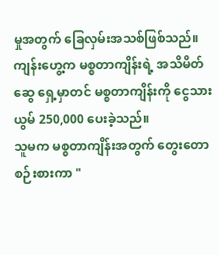မှုအတွက် ခြေလှမ်းအသစ်ဖြစ်သည်။
ကျန်းဟွေ့က မစ္စတာကျိန်းရဲ့ အသိမိတ်ဆွေ ရှေ့မှာတင် မစ္စတာကျိန်းကို ငွေသား ယွမ် 250,000 ပေးခဲ့သည်။
သူမက မစ္စတာကျိန်းအတွက် တွေးတောစဉ်းစားကာ "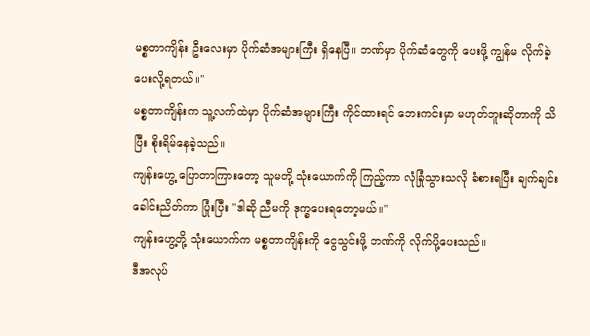မစ္စတာကျိန်း ဦးလေးမှာ ပိုက်ဆံအများကြီး ရှိနေပြီ။ ဘဏ်မှာ ပိုက်ဆံတွေကို ပေးဖို့ ကျွန်မ လိုက်ခဲ့ပေးလို့ရတယ်။"
မစ္စတာကျိန်းက သူ့လက်ထဲမှာ ပိုက်ဆံအများကြီး ကိုင်ထားရင် ဘေးကင်းမှာ မဟုတ်ဘူးဆိုတာကို သိပြီး စိုးရိမ်နေခဲ့သည်။
ကျန်းဟွေ့ ပြောတာကြားတော့ သူမတို့ သုံးယောက်ကို ကြည့်ကာ လုံခြုံသွားသလို ခံစားရပြီး ချက်ချင်း ခေါင်းညိတ်ကာ ပြုံးပြီး "ဒါဆို ညီမကို ဒုက္ခပေးရတော့မယ်။"
ကျန်းဟွေ့တို့ သုံးယောက်က မစ္စတာကျိန်းကို ငွေသွင်းဖို့ ဘဏ်ကို လိုက်ပို့ပေးသည်။
ဒီအလုပ်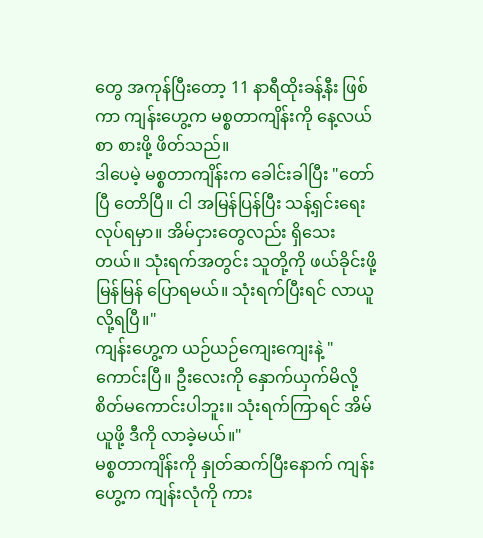တွေ အကုန်ပြီးတော့ 11 နာရီထိုးခန့်နီး ဖြစ်ကာ ကျန်းဟွေ့က မစ္စတာကျိန်းကို နေ့လယ်စာ စားဖို့ ဖိတ်သည်။
ဒါပေမဲ့ မစ္စတာကျိန်းက ခေါင်းခါပြီး "တော်ပြီ တောိပြီ။ ငါ အမြန်ပြန်ပြီး သန့်ရှင်းရေး လုပ်ရမှာ။ အိမ်ငှားတွေလည်း ရှိသေးတယ်။ သုံးရက်အတွင်း သူတို့ကို ဖယ်ခိုင်းဖို့ မြန်မြန် ပြောရမယ်။ သုံးရက်ပြီးရင် လာယူလို့ရပြီ။"
ကျန်းဟွေ့က ယဉ်ယဉ်ကျေးကျေးနဲ့ "ကောင်းပြီ။ ဦးလေးကို နှောက်ယှက်မိလို့ စိတ်မကောင်းပါဘူး။ သုံးရက်ကြာရင် အိမ်ယူဖို့ ဒီကို လာခဲ့မယ်။"
မစ္စတာကျိန်းကို နှုတ်ဆက်ပြီးနောက် ကျန်းဟွေ့က ကျန်းလုံကို ကား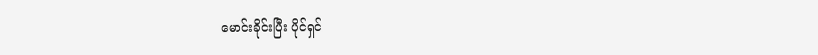မောင်းခိုင်းပြီး ပိုင်ရှင်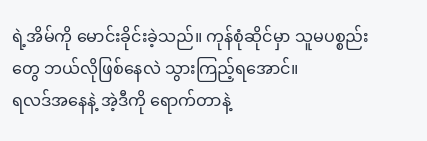ရဲ့အိမ်ကို မောင်းခိုင်းခဲ့သည်။ ကုန်စုံဆိုင်မှာ သူမပစ္စည်းတွေ ဘယ်လိုဖြစ်နေလဲ သွားကြည့်ရအောင်။
ရလဒ်အနေနဲ့ အဲ့ဒီကို ရောက်တာနဲ့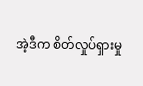အဲ့ဒီက စိတ်လှုပ်ရှားမှု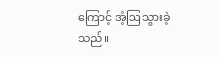ကြောင့် အံ့ဩသွားခဲ့သည်။